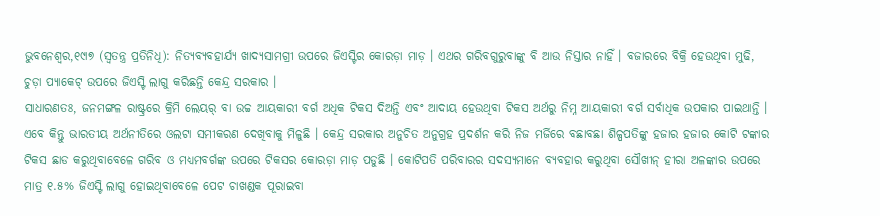ଭୁବନେଶ୍ୱର,୧୯ା୭ (ସ୍ୱତନ୍ତ୍ର ପ୍ରତିନିଧି): ନିତ୍ୟବ୍ୟବହାର୍ଯ୍ୟ ଖାଦ୍ୟସାମଗ୍ରୀ ଉପରେ ଜିଏସ୍ଟିର କୋରଡ଼ା ମାଡ଼ । ଏଥର ଗରିବଗୁରୁବାଙ୍କୁ ବି ଆଉ ନିସ୍ତାର ନାହିଁ । ବଜାରରେ ବିକ୍ରି ହେଉଥିବା ମୁଢି, ଚୁଡ଼ା ପ୍ୟାକେଟ୍ ଉପରେ ଜିଏସ୍ଟି ଲାଗୁ କରିଛନ୍ତି କେନ୍ଦ୍ର ସରକାର ।
ସାଧାରଣତଃ, ଜନମଙ୍ଗଳ ରାଷ୍ଟ୍ରରେ କ୍ରିମି ଲେୟର୍ ବା ଉଚ୍ଚ ଆୟକାରୀ ବର୍ଗ ଅଧିକ ଟିକସ ଦିଅନ୍ତି ଏବଂ ଆଦାୟ ହେଉଥିବା ଟିକସ ଅର୍ଥରୁ ନିମ୍ନ ଆୟକାରୀ ବର୍ଗ ସର୍ବାଧିକ ଉପକାର ପାଇଥାନ୍ତି । ଏବେ କିନ୍ତୁ ଭାରତୀୟ ଅର୍ଥନୀତିରେ ଓଲଟା ସମୀକରଣ ଦେଖିବାକୁ ମିଳୁଛି । କେନ୍ଦ୍ର ସରକାର ଅନୁଚିତ ଅନୁଗ୍ରହ ପ୍ରଦର୍ଶନ କରି ନିଜ ମର୍ଜିରେ ବଛାବଛା ଶିଳ୍ପପତିଙ୍କୁ ହଜାର ହଜାର କୋଟି ଟଙ୍କାର ଟିକସ ଛାଡ କରୁଥିବାବେଳେ ଗରିବ ଓ ମଧ୍ୟମବର୍ଗଙ୍କ ଉପରେ ଟିକସର କୋରଡ଼ା ମାଡ଼ ପଡୁଛି । କୋଟିପତି ପରିବାରର ସଦସ୍ୟମାନେ ବ୍ୟବହାର କରୁଥିବା ସୌଖୀନ୍ ହୀରା ଅଳଙ୍କାର ଉପରେ ମାତ୍ର ୧.୫% ଜିଏସ୍ଟି ଲାଗୁ ହୋଇଥିବାବେଳେ ପେଟ ଚାଖଣ୍ଡକ ପୂରାଇବା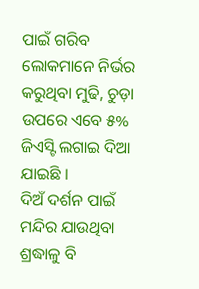ପାଇଁ ଗରିବ ଲୋକମାନେ ନିର୍ଭର କରୁଥିବା ମୁଢି, ଚୁଡ଼ା ଉପରେ ଏବେ ୫% ଜିଏସ୍ଟି ଲଗାଇ ଦିଆ ଯାଇଛି ।
ଦିଅଁ ଦର୍ଶନ ପାଇଁ ମନ୍ଦିର ଯାଉଥିବା ଶ୍ରଦ୍ଧାଳୁ ବି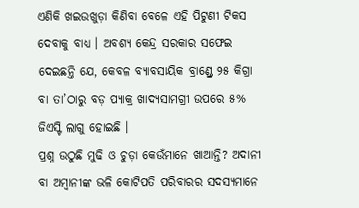ଏଣିକି ଖଇଉଖୁଡ଼ା କିଣିବା ବେଳେ ଏହି ପିଟୁଣୀ ଟିକସ ଦେବାକୁ ବାଧ୍ୟ । ଅବଶ୍ୟ କେନ୍ଦ୍ର ସରକାର ସଫେଇ ଦେଇଛନ୍ତି ଯେ, କେବଳ ବ୍ୟାବସାୟିକ ବ୍ରାଣ୍ଡ୍ରେ ୨୫ କିଗ୍ରା ବା ତା’ଠାରୁ ବଡ଼ ପ୍ୟାକ୍ର ଖାଦ୍ୟସାମଗ୍ରୀ ଉପରେ ୫% ଜିଏସ୍ଟି ଲାଗୁ ହୋଇଛି ।
ପ୍ରଶ୍ନ ଉଠୁଛି ମୁଢି ଓ ଚୁଡ଼ା କେଉଁମାନେ ଖାଆନ୍ତି? ଅଦାନୀ ବା ଅମ୍ବାନୀଙ୍କ ଭଳି କୋଟିପତି ପରିବାରର ସଦସ୍ୟମାନେ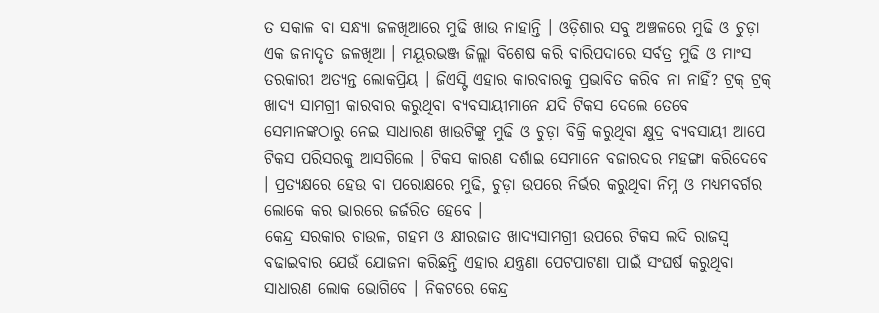ତ ସକାଳ ବା ସନ୍ଧ୍ୟା ଜଳଖିଆରେ ମୁଢି ଖାଉ ନାହାନ୍ତି । ଓଡ଼ିଶାର ସବୁ ଅଞ୍ଚଳରେ ମୁଢି ଓ ଚୁଡ଼ା ଏକ ଜନାଦୃତ ଜଳଖିଆ । ମୟୂରଭଞ୍ଜ ଜିଲ୍ଲା ବିଶେଷ କରି ବାରିପଦାରେ ସର୍ବତ୍ର ମୁଢି ଓ ମାଂସ ତରକାରୀ ଅତ୍ୟନ୍ତ ଲୋକପ୍ରିୟ । ଜିଏସ୍ଟି ଏହାର କାରବାରକୁ ପ୍ରଭାବିତ କରିବ ନା ନାହିଁ? ଟ୍ରକ୍ ଟ୍ରକ୍ ଖାଦ୍ୟ ସାମଗ୍ରୀ କାରବାର କରୁଥିବା ବ୍ୟବସାୟୀମାନେ ଯଦି ଟିକସ ଦେଲେ ତେବେ ସେମାନଙ୍କଠାରୁ ନେଇ ସାଧାରଣ ଖାଉଟିଙ୍କୁ ମୁଢି ଓ ଚୁଡ଼ା ବିକ୍ରି କରୁଥିବା କ୍ଷୁଦ୍ର ବ୍ୟବସାୟୀ ଆପେ ଟିକସ ପରିସରକୁ ଆସଗିଲେ । ଟିକସ କାରଣ ଦର୍ଶାଇ ସେମାନେ ବଜାରଦର ମହଙ୍ଗା କରିଦେବେ । ପ୍ରତ୍ୟକ୍ଷରେ ହେଉ ବା ପରୋକ୍ଷରେ ମୁଢି, ଚୁଡ଼ା ଉପରେ ନିର୍ଭର କରୁଥିବା ନିମ୍ନ ଓ ମଧ୍ୟମବର୍ଗର ଲୋକେ କର ଭାରରେ ଜର୍ଜରିତ ହେବେ ।
କେନ୍ଦ୍ର ସରକାର ଚାଉଳ, ଗହମ ଓ କ୍ଷୀରଜାତ ଖାଦ୍ୟସାମଗ୍ରୀ ଉପରେ ଟିକସ ଲଦି ରାଜସ୍ୱ ବଢାଇବାର ଯେଉଁ ଯୋଜନା କରିଛନ୍ତି ଏହାର ଯନ୍ତ୍ରଣା ପେଟପାଟଣା ପାଇଁ ସଂଘର୍ଷ କରୁଥିବା ସାଧାରଣ ଲୋକ ଭୋଗିବେ । ନିକଟରେ କେନ୍ଦ୍ର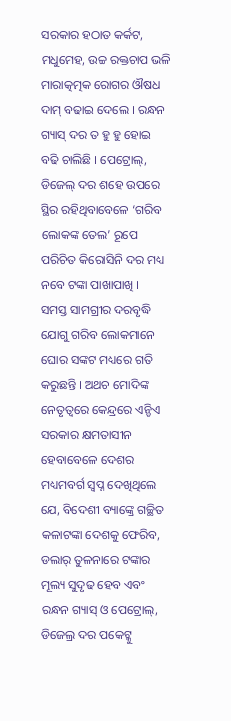ସରକାର ହଠାତ କର୍କଟ, ମଧୁମେହ, ଉଚ୍ଚ ରକ୍ତଚାପ ଭଳି ମାରାତ୍କତ୍ମକ ରୋଗର ଔଷଧ ଦାମ୍ ବଢାଇ ଦେଲେ । ରନ୍ଧନ ଗ୍ୟାସ୍ ଦର ତ ହୁ ହୁ ହୋଇ ବଢି ଚାଲିଛି । ପେଟ୍ରୋଲ୍, ଡିଜେଲ୍ ଦର ଶହେ ଉପରେ ସ୍ଥିର ରହିଥିବାବେଳେ ‘ଗରିବ ଲୋକଙ୍କ ତେଲ’ ରୂପେ ପରିଚିତ କିରୋସିନି ଦର ମଧ୍ୟ ନବେ ଟଙ୍କା ପାଖାପାଖି ।
ସମସ୍ତ ସାମଗ୍ରୀର ଦରବୃଦ୍ଧି ଯୋଗୁ ଗରିବ ଲୋକମାନେ ଘୋର ସଙ୍କଟ ମଧ୍ୟରେ ଗତି କରୁଛନ୍ତି । ଅଥଚ ମୋଦିଙ୍କ ନେତୃତ୍ୱରେ କେନ୍ଦ୍ରରେ ଏନ୍ଡିଏ ସରକାର କ୍ଷମତାସୀନ ହେବାବେଳେ ଦେଶର ମଧ୍ୟମବର୍ଗ ସ୍ୱପ୍ନ ଦେଖିଥିଲେ ଯେ, ବିଦେଶୀ ବ୍ୟାଙ୍କ୍ରେ ଗଚ୍ଛିତ କଳାଟଙ୍କା ଦେଶକୁ ଫେରିବ, ଡଲାର୍ ତୁଳନାରେ ଟଙ୍କାର ମୂଲ୍ୟ ସୁଦୃଢ ହେବ ଏବଂ ରନ୍ଧନ ଗ୍ୟାସ୍ ଓ ପେଟ୍ରୋଲ୍, ଡିଜେଲ୍ର ଦର ପକେଟ୍କୁ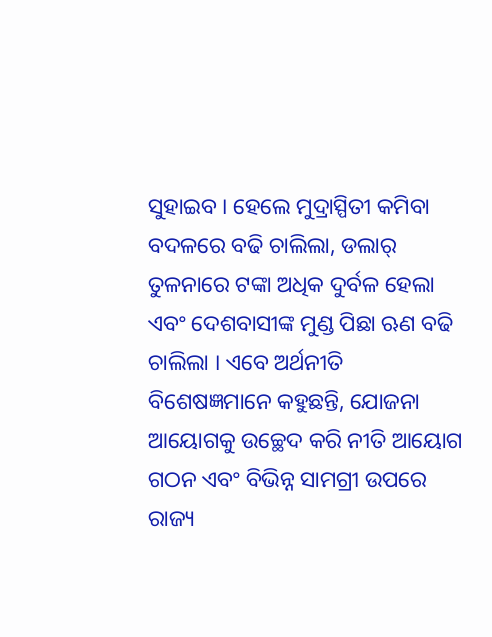ସୁହାଇବ । ହେଲେ ମୁଦ୍ରାସ୍ପିତୀ କମିବା ବଦଳରେ ବଢି ଚାଲିଲା, ଡଲାର୍ ତୁଳନାରେ ଟଙ୍କା ଅଧିକ ଦୁର୍ବଳ ହେଲା ଏବଂ ଦେଶବାସୀଙ୍କ ମୁଣ୍ଡ ପିଛା ଋଣ ବଢି ଚାଲିଲା । ଏବେ ଅର୍ଥନୀତି ବିଶେଷଜ୍ଞମାନେ କହୁଛନ୍ତି, ଯୋଜନା ଆୟୋଗକୁ ଉଚ୍ଛେଦ କରି ନୀତି ଆୟୋଗ ଗଠନ ଏବଂ ବିଭିନ୍ନ ସାମଗ୍ରୀ ଉପରେ ରାଜ୍ୟ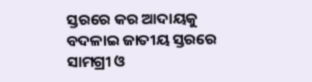ସ୍ତରରେ କର ଆଦାୟକୁ ବଦଳାଇ ଜାତୀୟ ସ୍ତରରେ ସାମଗ୍ରୀ ଓ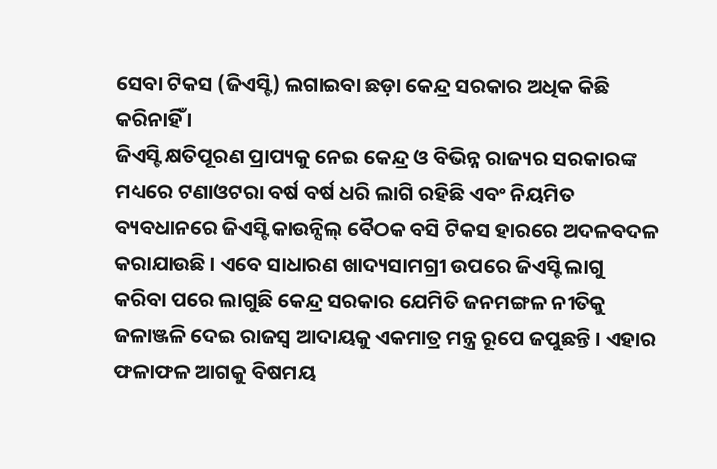ସେବା ଟିକସ (ଜିଏସ୍ଟି) ଲଗାଇବା ଛଡ଼ା କେନ୍ଦ୍ର ସରକାର ଅଧିକ କିଛି କରିନାହିଁ ।
ଜିଏସ୍ଟି କ୍ଷତିପୂରଣ ପ୍ରାପ୍ୟକୁ ନେଇ କେନ୍ଦ୍ର ଓ ବିଭିନ୍ନ ରାଜ୍ୟର ସରକାରଙ୍କ ମଧ୍ୟରେ ଟଣାଓଟରା ବର୍ଷ ବର୍ଷ ଧରି ଲାଗି ରହିଛି ଏବଂ ନିୟମିତ ବ୍ୟବଧାନରେ ଜିଏସ୍ଟି କାଉନ୍ସିଲ୍ ବୈଠକ ବସି ଟିକସ ହାରରେ ଅଦଳବଦଳ କରାଯାଉଛି । ଏବେ ସାଧାରଣ ଖାଦ୍ୟସାମଗ୍ରୀ ଉପରେ ଜିଏସ୍ଟି ଲାଗୁ କରିବା ପରେ ଲାଗୁଛି କେନ୍ଦ୍ର ସରକାର ଯେମିତି ଜନମଙ୍ଗଳ ନୀତିକୁ ଜଳାଞ୍ଜଳି ଦେଇ ରାଜସ୍ୱ ଆଦାୟକୁ ଏକମାତ୍ର ମନ୍ତ୍ର ରୂପେ ଜପୁଛନ୍ତି । ଏହାର ଫଳାଫଳ ଆଗକୁ ବିଷମୟ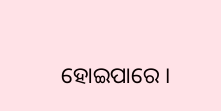ହୋଇପାରେ ।